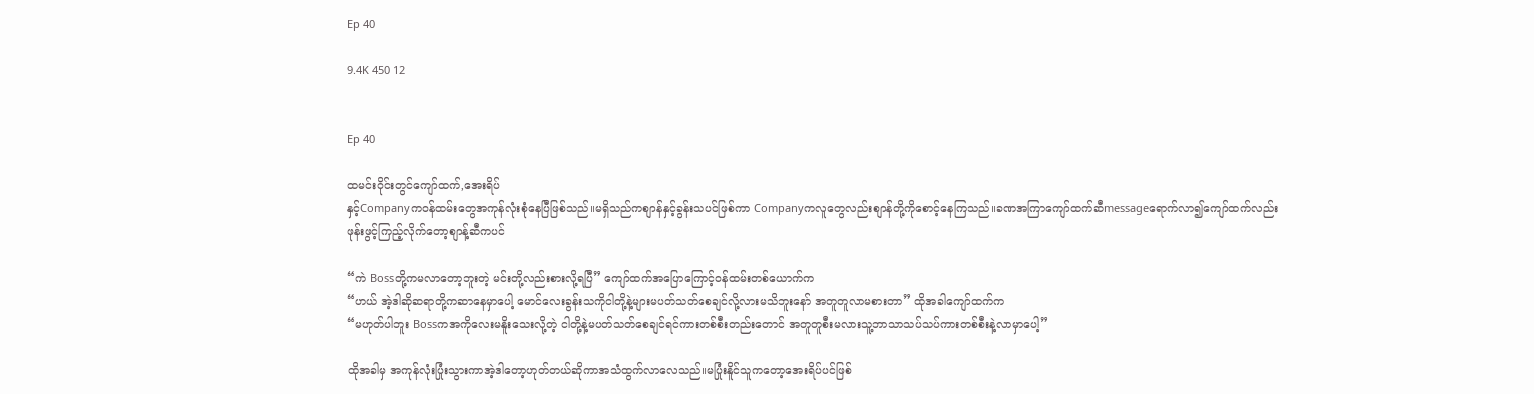Ep 40

9.4K 450 12


Ep 40

ထမင်းဝိုင်းတွင်ကျော်ထက်,အေးရိပ်
နှင့်Companyကဝန်ထမ်းတွေအကုန်လုံးစုံနေပြီဖြစ်သည်။မရှိသည်ကစျာန်နှင့်ခွန်းသပင်ဖြစ်ကာ Companyကလူတွေလည်းစျာန်တို့ကိုစောင့်နေကြသည်။ခဏအကြာကျော်ထက်ဆီmessageရောက်လာ၍ကျော်ထက်လည်း
ဖုန်းဖွင့်ကြည့်လိုက်တော့စျာန့်ဆီကပင်

“ကဲ Bossတို့ကမလာတော့ဘူးတဲ့ မင်းတို့လည်းစားလို့ရပြီ” ကျော်ထက်အပြောကြောင့်ဝန်ထမ်းတစ်ယောက်က
“ဟယ် အဲ့ဒါဆိုဆရာတို့ကဆာနေမှာပေါ့ မောင်လေးခွန်းသကိုငါတို့နဲ့များမပတ်သတ်စေချင်လို့လားမသိဘူးနော် အတူတူလာမစားတာ” ထိုအခါကျော်ထက်က
“မဟုတ်ပါဘူး Bossကအကိုလေးမနိူးသေးလို့တဲ့ ငါတို့နဲ့မပတ်သတ်စေချင်ရင်ကားတစ်စီးတည်းတောင် အတူတူစီးမလားသူ့ဘာသာသပ်သပ်ကားတစ်စီးနဲ့လာမှာပေါ့”

ထိုအခါမှ အကုန်လုံးပြုံးသွားကာအဲ့ဒါတော့ဟုတ်တယ်ဆိုကာအသံထွက်လာလေသည်။မပြုံးနိူင်သူကတော့အေးရိပ်ပင်ဖြစ်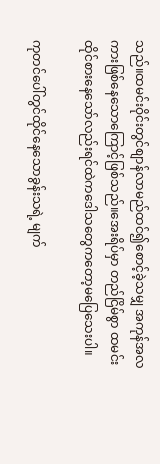သည်။ထမင်းဝိုင်းတွင်စျာန်လာမည်ထင်၍စောင့်ခဲ့သမျှ အကုန်အလကားဖြစ်နေသောကြောင့်ဖြစ်သည်။အေးရိပ်မှာ တည်ငြိမ်စွာ ထမင်းထိုင်စားနေသော်လည်းရင်ထဲကဒေါသတွေကတော့မပြေသေးပါ။

ကုတင်ပေါ်တွင်ထိုင်နေသောခွန်းသရဲ့ မျက်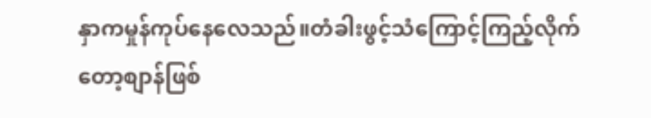နှာကမှုန်ကုပ်နေလေသည်။တံခါးဖွင့်သံကြောင့်ကြည့်လိုက်တော့စျာန်ဖြစ်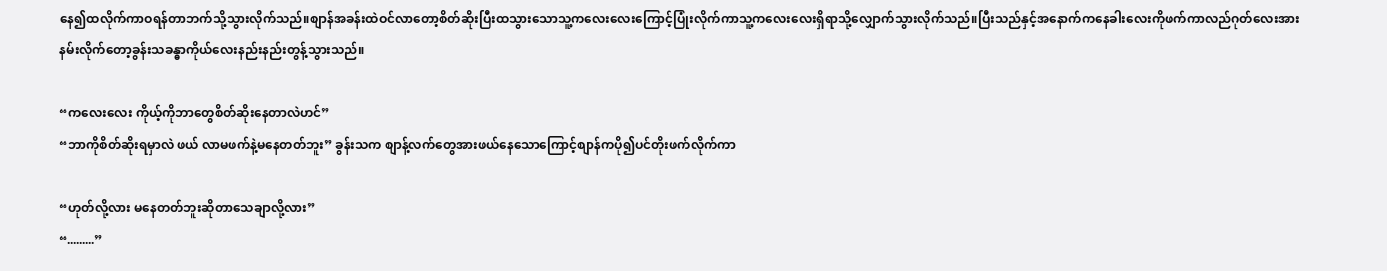နေ၍ထလိုက်ကာဝရန်တာဘက်သို့သွားလိုက်သည်။စျာန်အခန်းထဲဝင်လာတော့စိတ်ဆိုးပြီးထသွားသောသူ့ကလေးလေးကြောင့်ပြုံးလိုက်ကာသူ့ကလေးလေးရှိရာသို့လျှောက်သွားလိုက်သည်။ပြီးသည်နှင့်အနောက်ကနေခါးလေးကိုဖက်ကာလည်ဂုတ်လေးအားနမ်းလိုက်တော့ခွန်းသခန္ဓာကိုယ်လေးနည်းနည်းတွန့်သွားသည်။

“ကလေးလေး ကိုယ့်ကိုဘာတွေစိတ်ဆိုးနေတာလဲဟင်”
“ဘာကိုစိတ်ဆိုးရမှာလဲ ဖယ် လာမဖက်နဲ့မနေတတ်ဘူး” ခွန်းသက စျာန့်လက်တွေအားဖယ်နေသောကြောင့်စျာန်ကပို၍ပင်တိုးဖက်လိုက်ကာ

“ဟုတ်လို့လား မနေတတ်ဘူးဆိုတာသေချာလို့လား”
“.........”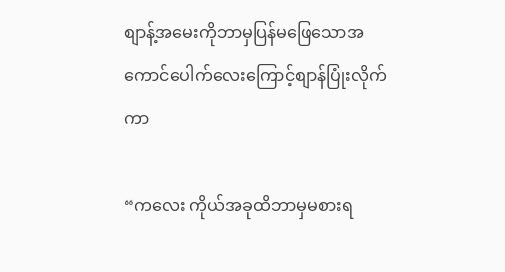စျာန့်အမေးကိုဘာမှပြန်မဖြေသောအကောင်ပေါက်လေးကြောင့်စျာန်ပြုံးလိုက်ကာ

“ကလေး ကိုယ်အခုထိဘာမှမစားရ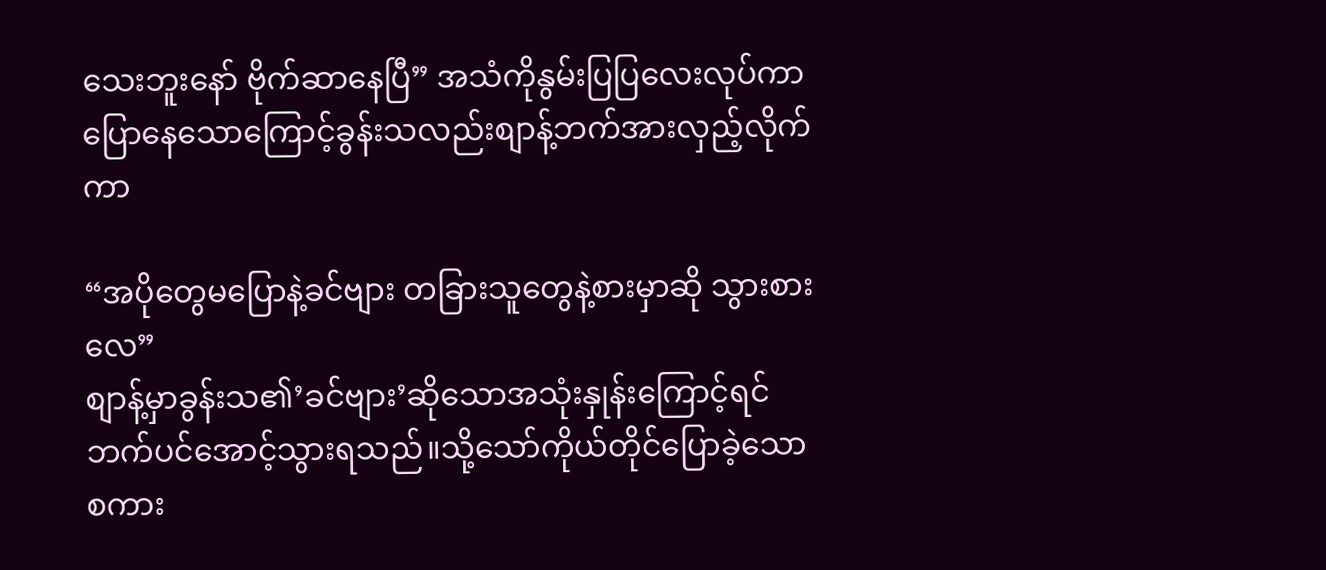သေးဘူးနော် ဗိုက်ဆာနေပြီ” အသံကိုနွမ်းပြပြလေးလုပ်ကာပြောနေသောကြောင့်ခွန်းသလည်းစျာန့်ဘက်အားလှည့်လိုက်ကာ

“အပိုတွေမပြောနဲ့ခင်ဗျား တခြားသူတွေနဲ့စားမှာဆို သွားစားလေ”
စျာန့်မှာခွန်းသ၏’ခင်ဗျား’ဆိုသောအသုံးနှုန်းကြောင့်ရင်ဘက်ပင်အောင့်သွားရသည်။သို့သော်ကိုယ်တိုင်ပြောခဲ့သောစကား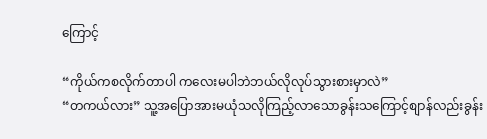ကြောင့်

“ကိုယ်ကစလိုက်တာပါ ကလေးမပါဘဲဘယ်လိုလုပ်သွားစားမှာလဲ”
“တကယ်လား” သူ့အပြောအားမယုံသလိုကြည့်လာသောခွန်းသကြောင့်စျာန်လည်းခွန်း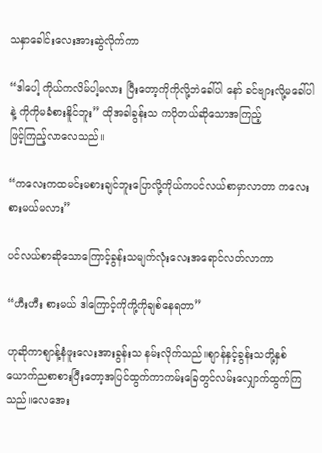သနှာခေါင်းလေးအားဆွဲလိုက်ကာ

“ဒါပေါ့ ကိုယ်ကလိမ်ပါ့မလား ပြီးတော့ကိုကိုလို့ဘဲခေါ်ပါ နော် ခင်ဗျားလို့မခေါ်ပါနဲ့ ကိုကိုမခံစားနိူင်ဘူး” ထိုအခါခွန်းသ ကပိုတယ်ဆိုသောအကြည့်
ဖြင့်ကြည့်လာလေသည်။

“ကလေးကထမင်းမစားချင်ဘူးပြောလို့ကိုယ်ကပင်လယ်စာမှာလာတာ ကလေးစားမယ်မလား”

ပင်လယ်စာဆိုသောကြောင့်ခွန်းသမျက်လုံးလေးအရောင်လတ်လာကာ

“ဟီးဟီး စားမယ် ဒါကြောင့်ကိုကို့ကိုချစ်နေရတာ”

ဟုဆိုကာစျာန့်နံဖူးလေးအားခွန်းသ နမ်းလိုက်သည်။စျာန်နှင့်ခွန်းသတို့နှစ်ယောက်ညစာစားပြီးတော့အပြင်ထွက်ကာကမ်းခြေတွင်လမ်းလျှောက်ထွက်ကြသည်။လေအေး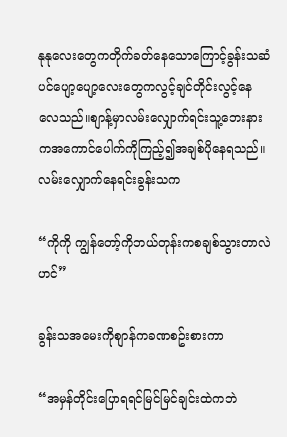နုနုလေးတွေကတိုက်ခတ်နေသောကြောင့်ခွန်းသဆံပင်ပျော့ပျော့လေးတွေကလွင့်ချင်တိုင်းလွင့်နေလေသည်။စျာန့်မှာလမ်းလျှောက်ရင်းသူ့ဘေးနားကအကောင်ပေါက်ကိုကြည့်၍အချစ်ပိုနေရသည်။လမ်းလျှောက်နေရင်းခွန်းသက

“ကိုကို ကျွန်တော့်ကိုဘယ်တုန်းကစချစ်သွားတာလဲဟင်”

ခွန်းသအမေးကိုစျာန်ကခဏစဥ်းစားကာ

“အမှန်တိုင်းပြောရရင်မြင်မြင်ချင်းထဲကဘဲ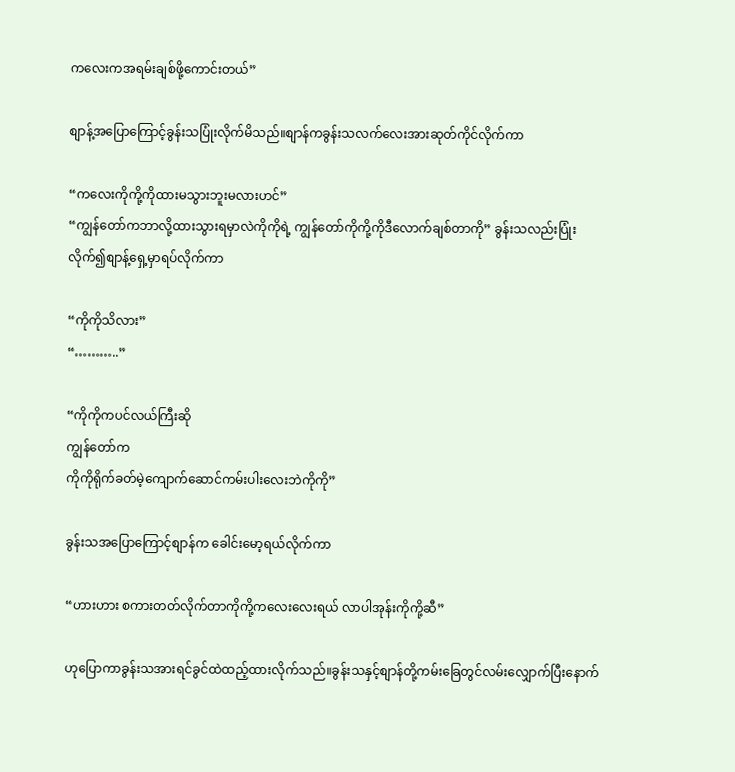ကလေးကအရမ်းချစ်ဖို့ကောင်းတယ်”

စျာန့်အပြောကြောင့်ခွန်းသပြုံးလိုက်မိသည်။စျာန်ကခွန်းသလက်လေးအားဆုတ်ကိုင်လိုက်ကာ

“ကလေးကိုကို့ကိုထားမသွားဘူးမလားဟင်”
“ကျွန်တော်ကဘာလို့ထားသွားရမှာလဲကိုကိုရဲ့ ကျွန်တော်ကိုကို့ကိုဒီလောက်ချစ်တာကို” ခွန်းသလည်းပြုံးလိုက်၍စျာန့်ရှေ့မှာရပ်လိုက်ကာ

“ကိုကိုသိလား”
“………..”

“ကိုကိုကပင်လယ်ကြီးဆို
ကျွန်တော်က
ကိုကိုရိုက်ခတ်မဲ့ကျောက်ဆောင်ကမ်းပါးလေးဘဲကိုကို”

ခွန်းသအပြောကြောင့်စျာန်က ခေါင်းမော့ရယ်လိုက်ကာ

“ဟားဟား စကားတတ်လိုက်တာကိုကို့ကလေးလေးရယ် လာပါအုန်းကိုကို့ဆီ”

ဟုပြောကာခွန်းသအားရင်ခွင်ထဲထည့်ထားလိုက်သည်။ခွန်းသနှင့်စျာန်တို့ကမ်းခြေတွင်လမ်းလျှောက်ပြီးနောက်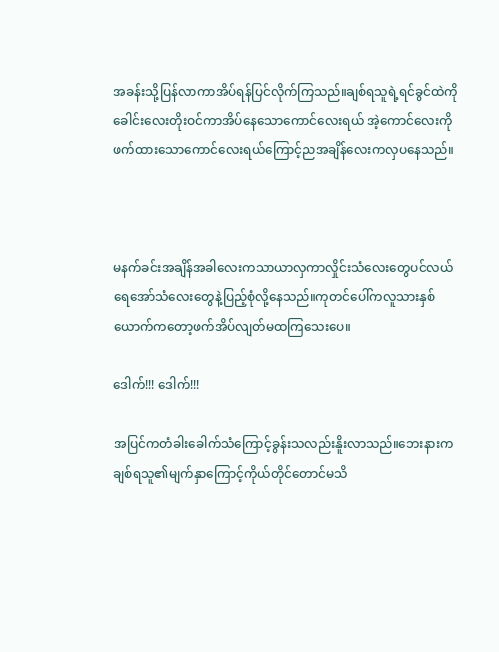အခန်းသို့ပြန်လာကာအိပ်ရန်ပြင်လိုက်ကြသည်။ချစ်ရသူရဲ့ရင်ခွင်ထဲကိုခေါင်းလေးတိုးဝင်ကာအိပ်နေသောကောင်လေးရယ် အဲ့ကောင်လေးကိုဖက်ထားသောကောင်လေးရယ်ကြောင့်ညအချိန်လေးကလှပနေသည်။



မနက်ခင်းအချိန်အခါလေးကသာယာလှကာလှိုင်းသံလေးတွေပင်လယ်ရေအော်သံလေးတွေနဲ့ပြည့်စုံလို့နေသည်။ကုတင်ပေါ်ကလူသားနှစ်ယောက်ကတော့ဖက်အိပ်လျတ်မထကြသေးပေ။

ဒေါက်!!! ဒေါက်!!!

အပြင်ကတံခါးခေါက်သံကြောင့်ခွန်းသလည်းနိူးလာသည်။ဘေးနားကချစ်ရသူ၏မျက်နှာကြောင့်ကိုယ်တိုင်တောင်မသိ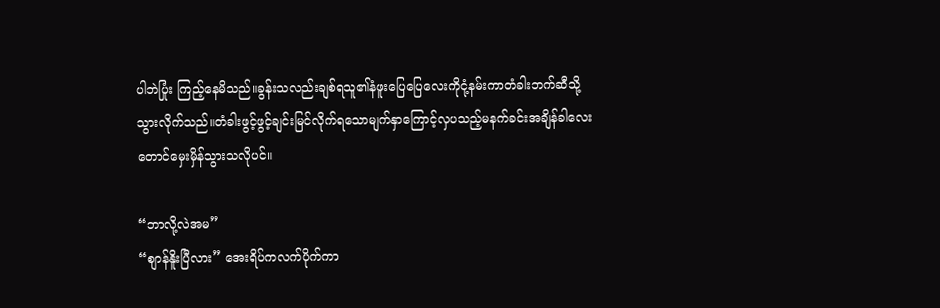ပါဘဲပြုံး ကြည့်နေမိသည်။ခွန်းသလည်းချစ်ရသူ၏နံဖူးပြေပြေလေးကိုငုံ့နမ်းကာတံခါးဘက်ဆီသို့သွားလိုက်သည်။တံခါးဖွင့်ဖွင့်ချင်းမြင်လိုက်ရသောမျက်နှာကြောင့်လှပသည့်မနက်ခင်းအချိန်ခါလေးတောင်မှေးမှိန်သွားသလိုပင်။

“ဘာလို့လဲအမ”
“စျာန်နိူးပြီလား” အေးရိပ်ကလက်ပိုက်ကာ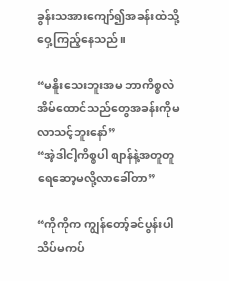ခွန်းသအားကျော်၍အခန်းထဲသို့ဝှေ့ကြည့်နေသည်။

“မနိူးသေးဘူးအမ ဘာကိစ္စလဲ အိမ်ထောင်သည်တွေအခန်းကိုမလာသင့်ဘူးနော်”
“အဲ့ဒါငါ့ကိစ္စပါ စျာန်နဲ့အတူတူရေဆော့မလို့လာခေါ်တာ”

“ကိုကိုက ကျွန်တော့်ခင်ပွန်းပါ သိပ်မကပ်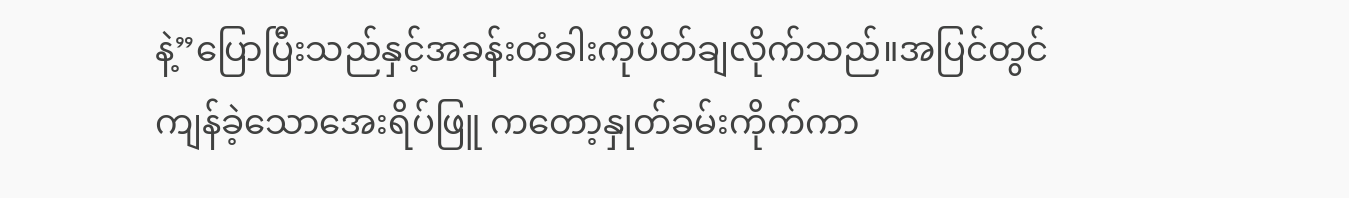နဲ့”ပြောပြီးသည်နှင့်အခန်းတံခါးကိုပိတ်ချလိုက်သည်။အပြင်တွင်ကျန်ခဲ့သောအေးရိပ်ဖြူ ကတော့နှုတ်ခမ်းကိုက်ကာ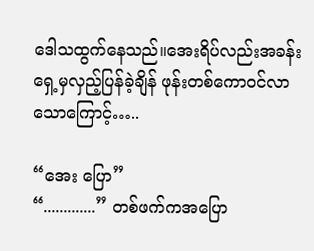ဒေါသထွက်နေသည်။အေးရိပ်လည်းအခန်းရှေ့မှလှည့်ပြန်ခဲ့ချိန် ဖုန်းတစ်ကောဝင်လာသောကြောင့်…..

“အေး ပြော”
“.............” တစ်ဖက်ကအပြော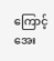ကြောင့်အေး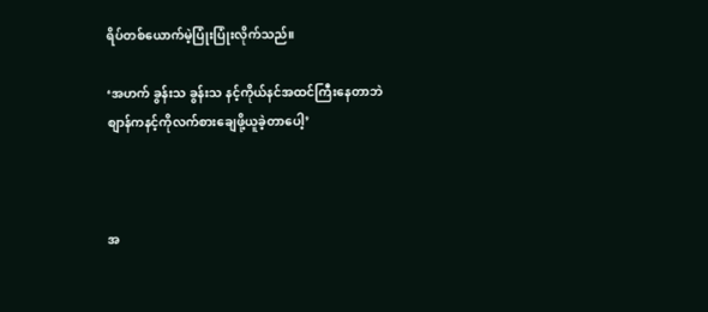ရိပ်တစ်ယောက်မဲ့ပြုံးပြုံးလိုက်သည်။

‘အဟက် ခွန်းသ ခွန်းသ နင့်ကိုယ်နင်အထင်ကြီးနေတာဘဲ စျာန်ကနင့်ကိုလက်စားချေဖို့ယူခဲ့တာပေါ့’



အ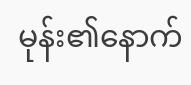မုန်း၏နောက်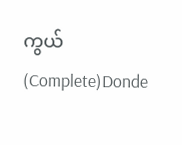ကွယ်(Complete)Donde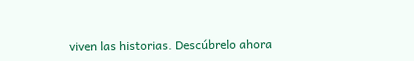viven las historias. Descúbrelo ahora